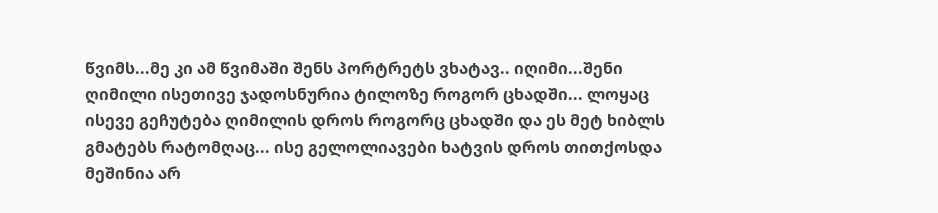წვიმს...მე კი ამ წვიმაში შენს პორტრეტს ვხატავ.. იღიმი...შენი ღიმილი ისეთივე ჯადოსნურია ტილოზე როგორ ცხადში... ლოყაც ისევე გეჩუტება ღიმილის დროს როგორც ცხადში და ეს მეტ ხიბლს გმატებს რატომღაც... ისე გელოლიავები ხატვის დროს თითქოსდა მეშინია არ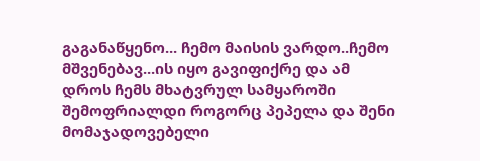გაგანაწყენო... ჩემო მაისის ვარდო..ჩემო მშვენებავ...ის იყო გავიფიქრე და ამ დროს ჩემს მხატვრულ სამყაროში შემოფრიალდი როგორც პეპელა და შენი მომაჯადოვებელი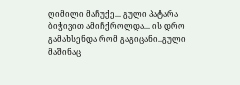ღიმილი მაჩუქე... გული პატარა ბიჭივით ამიჩქროლდა... ის დრო გამახსენდა რომ გაგიცანი..გული მაშინაც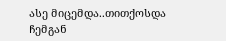ასე მიცემდა..თითქოსდა ჩემგან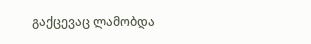გაქცევაც ლამობდა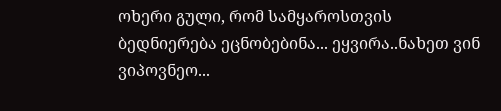ოხერი გული, რომ სამყაროსთვის ბედნიერება ეცნობებინა... ეყვირა..ნახეთ ვინ ვიპოვნეო...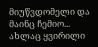მიუწვდომელი და მაინც ჩემიო... ახლაც ყვირილი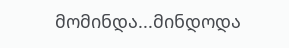მომინდა...მინდოდა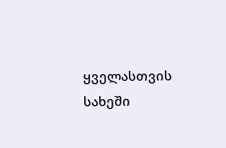ყველასთვის სახეში